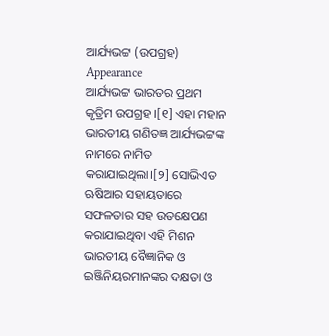ଆର୍ଯ୍ୟଭଟ୍ଟ (ଉପଗ୍ରହ)
Appearance
ଆର୍ଯ୍ୟଭଟ୍ଟ ଭାରତର ପ୍ରଥମ କୃତ୍ରିମ ଉପଗ୍ରହ ।[୧] ଏହା ମହାନ ଭାରତୀୟ ଗଣିତଜ୍ଞ ଆର୍ଯ୍ୟଭଟ୍ଟଙ୍କ ନାମରେ ନାମିତ କରାଯାଇଥିଲା।[୨] ସୋଭିଏତ ଋଷିଆର ସହାୟତାରେ ସଫଳତାର ସହ ଉତକ୍ଷେପଣ କରାଯାଇଥିବା ଏହି ମିଶନ ଭାରତୀୟ ବୈଜ୍ଞାନିକ ଓ ଇଞ୍ଜିନିୟରମାନଙ୍କର ଦକ୍ଷତା ଓ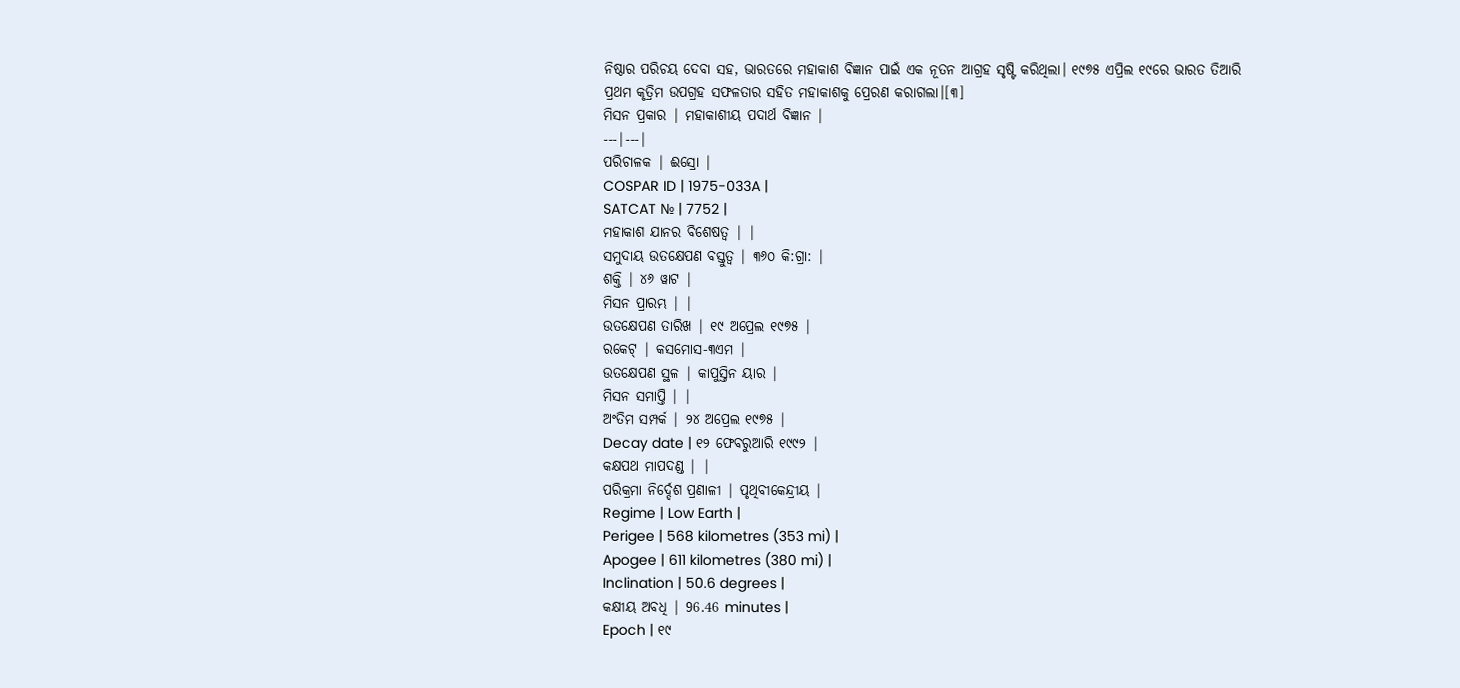ନିଷ୍ଠାର ପରିଚୟ ଦେବା ସହ, ଭାରତରେ ମହାକାଶ ବିଜ୍ଞାନ ପାଇଁ ଏକ ନୂତନ ଆଗ୍ରହ ସୃଷ୍ଟି କରିଥିଲା। ୧୯୭୫ ଏପ୍ରିଲ ୧୯ରେ ଭାରତ ତିଆରି ପ୍ରଥମ କୃତ୍ରିମ ଉପଗ୍ରହ ସଫଳତାର ସହିତ ମହାକାଶକୁ ପ୍ରେରଣ କରାଗଲା।[୩]
ମିସନ ପ୍ରକାର | ମହାକାଶୀୟ ପଦାର୍ଥ ବିଜ୍ଞାନ |
---|---|
ପରିଚାଳକ | ଈସ୍ରୋ |
COSPAR ID | 1975-033A |
SATCAT № | 7752 |
ମହାକାଶ ଯାନର ବିଶେଷତ୍ୱ | |
ସମୁଦାୟ ଉତକ୍ଷେପଣ ବସ୍ତୁତ୍ୱ | ୩୬୦ କି:ଗ୍ରା: |
ଶକ୍ତି | ୪୬ ୱାଟ |
ମିସନ ପ୍ରାରମ୍ଭ | |
ଉତକ୍ଷେପଣ ତାରିଖ | ୧୯ ଅପ୍ରେଲ ୧୯୭୫ |
ରକେଟ୍ | କସମୋସ-୩ଏମ |
ଉତକ୍ଷେପଣ ସ୍ଥଳ | କାପୁସ୍ତିନ ୟାର |
ମିସନ ସମାପ୍ତି | |
ଅଂତିମ ସମ୍ପର୍କ | ୨୪ ଅପ୍ରେଲ ୧୯୭୫ |
Decay date | ୧୨ ଫେବରୁଆରି ୧୯୯୨ |
କକ୍ଷପଥ ମାପଦଣ୍ଡ | |
ପରିକ୍ରମା ନିର୍ଦ୍ଦେଶ ପ୍ରଣାଳୀ | ପୃଥିବୀକେନ୍ଦ୍ରୀୟ |
Regime | Low Earth |
Perigee | 568 kilometres (353 mi) |
Apogee | 611 kilometres (380 mi) |
Inclination | 50.6 degrees |
କକ୍ଷୀୟ ଅବଧି | 96.46 minutes |
Epoch | ୧୯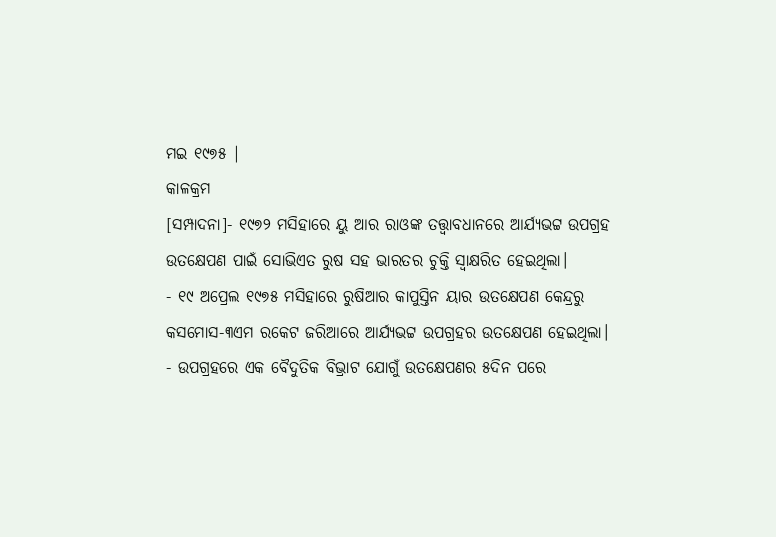ମଇ ୧୯୭୫ |
କାଳକ୍ରମ
[ସମ୍ପାଦନା]- ୧୯୭୨ ମସିହାରେ ୟୁ ଆର ରାଓଙ୍କ ତତ୍ତ୍ୱାବଧାନରେ ଆର୍ଯ୍ୟଭଟ୍ଟ ଉପଗ୍ରହ ଉତକ୍ଷେପଣ ପାଇଁ ସୋଭିଏତ ରୁଷ ସହ ଭାରତର ଚୁକ୍ତି ସ୍ୱାକ୍ଷରିତ ହେଇଥିଲା।
- ୧୯ ଅପ୍ରେଲ ୧୯୭୫ ମସିହାରେ ରୁଷିଆର କାପୁସ୍ତିନ ୟାର ଉତକ୍ଷେପଣ କେନ୍ଦ୍ରରୁ କସମୋସ-୩ଏମ ରକେଟ ଜରିଆରେ ଆର୍ଯ୍ୟଭଟ୍ଟ ଉପଗ୍ରହର ଉତକ୍ଷେପଣ ହେଇଥିଲା।
- ଉପଗ୍ରହରେ ଏକ ବୈଦୁତିକ ବିଭ୍ରାଟ ଯୋଗୁଁ ଉତକ୍ଷେପଣର ୫ଦିନ ପରେ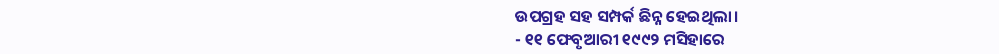ଉପଗ୍ରହ ସହ ସମ୍ପର୍କ ଛିନ୍ନ ହେଇଥିଲା।
- ୧୧ ଫେବୃଆରୀ ୧୯୯୨ ମସିହାରେ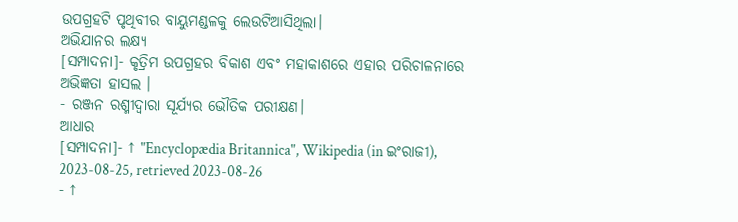ଉପଗ୍ରହଟି ପୃଥିବୀର ବାୟୁମଣ୍ଡଳକୁ ଲେଉଟିଆସିଥିଲା।
ଅଭିଯାନର ଲକ୍ଷ୍ୟ
[ସମ୍ପାଦନା]- କୃତ୍ରିମ ଉପଗ୍ରହର ବିକାଶ ଏବଂ ମହାକାଶରେ ଏହାର ପରିଚାଳନାରେ ଅଭିଜ୍ଞତା ହାସଲ ।
- ରଞ୍ଜନ ରଶ୍ମୀଦ୍ୱାରା ସୂର୍ଯ୍ୟର ଭୌତିକ ପରୀକ୍ଷଣ।
ଆଧାର
[ସମ୍ପାଦନା]- ↑ "Encyclopædia Britannica", Wikipedia (in ଇଂରାଜୀ), 2023-08-25, retrieved 2023-08-26
- ↑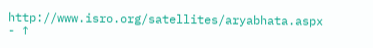http://www.isro.org/satellites/aryabhata.aspx
- ↑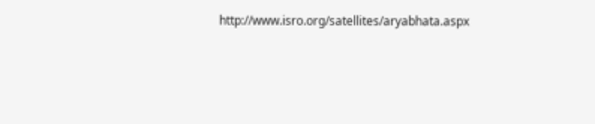http://www.isro.org/satellites/aryabhata.aspx